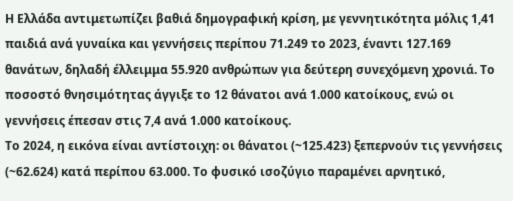Η Ελλάδα αντιμετωπίζει βαθιά δημογραφική κρίση, με γεννητικότητα μόλις 1,41 παιδιά ανά γυναίκα και γεννήσεις περίπου 71.249 το 2023, έναντι 127.169 θανάτων, δηλαδή έλλειμμα 55.920 ανθρώπων για δεύτερη συνεχόμενη χρονιά. Το ποσοστό θνησιμότητας άγγιξε το 12 θάνατοι ανά 1.000 κατοίκους, ενώ οι γεννήσεις έπεσαν στις 7,4 ανά 1.000 κατοίκους.
Το 2024, η εικόνα είναι αντίστοιχη: οι θάνατοι (~125.423) ξεπερνούν τις γεννήσεις (~62.624) κατά περίπου 63.000. Το φυσικό ισοζύγιο παραμένει αρνητικό,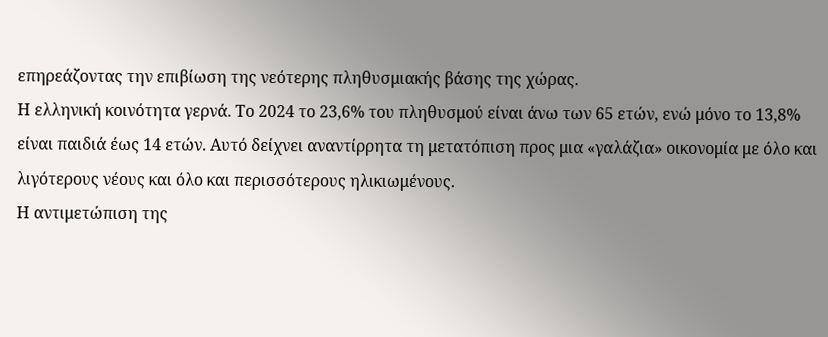επηρεάζοντας την επιβίωση της νεότερης πληθυσμιακής βάσης της χώρας.
Η ελληνική κοινότητα γερνά. Το 2024 το 23,6% του πληθυσμού είναι άνω των 65 ετών, ενώ μόνο το 13,8% είναι παιδιά έως 14 ετών. Αυτό δείχνει αναντίρρητα τη μετατόπιση προς μια «γαλάζια» οικονομία με όλο και λιγότερους νέους και όλο και περισσότερους ηλικιωμένους.
Η αντιμετώπιση της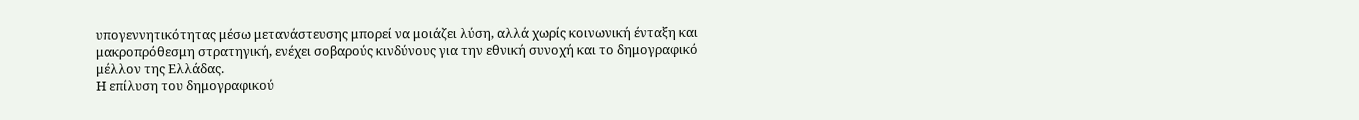υπογεννητικότητας μέσω μετανάστευσης μπορεί να μοιάζει λύση, αλλά χωρίς κοινωνική ένταξη και μακροπρόθεσμη στρατηγική, ενέχει σοβαρούς κινδύνους για την εθνική συνοχή και το δημογραφικό μέλλον της Ελλάδας.
Η επίλυση του δημογραφικού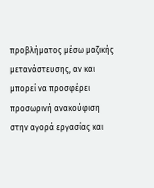προβλήματος μέσω μαζικής μετανάστευσης, αν και μπορεί να προσφέρει προσωρινή ανακούφιση στην αγορά εργασίας και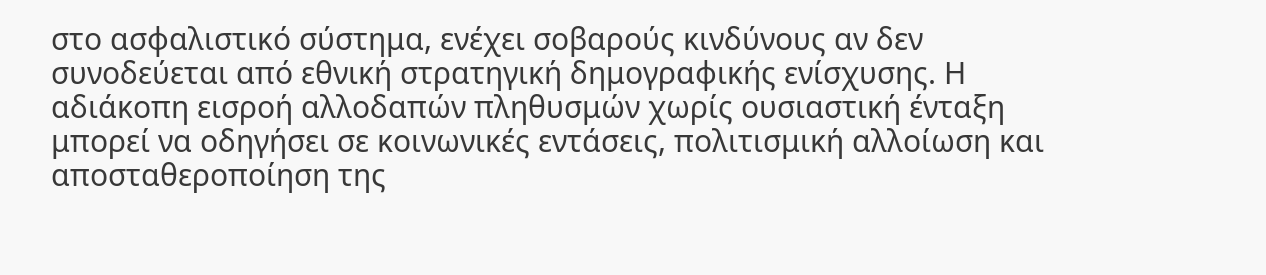στο ασφαλιστικό σύστημα, ενέχει σοβαρούς κινδύνους αν δεν συνοδεύεται από εθνική στρατηγική δημογραφικής ενίσχυσης. Η αδιάκοπη εισροή αλλοδαπών πληθυσμών χωρίς ουσιαστική ένταξη μπορεί να οδηγήσει σε κοινωνικές εντάσεις, πολιτισμική αλλοίωση και αποσταθεροποίηση της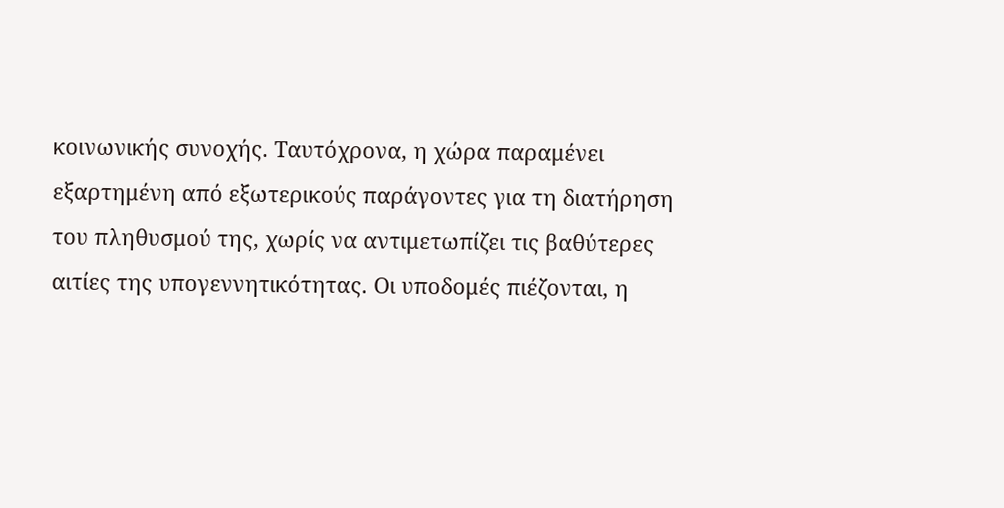κοινωνικής συνοχής. Ταυτόχρονα, η χώρα παραμένει εξαρτημένη από εξωτερικούς παράγοντες για τη διατήρηση του πληθυσμού της, χωρίς να αντιμετωπίζει τις βαθύτερες αιτίες της υπογεννητικότητας. Οι υποδομές πιέζονται, η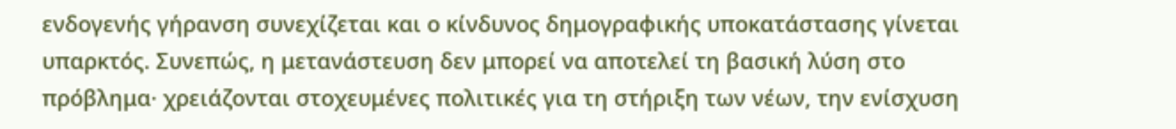ενδογενής γήρανση συνεχίζεται και ο κίνδυνος δημογραφικής υποκατάστασης γίνεται υπαρκτός. Συνεπώς, η μετανάστευση δεν μπορεί να αποτελεί τη βασική λύση στο πρόβλημα· χρειάζονται στοχευμένες πολιτικές για τη στήριξη των νέων, την ενίσχυση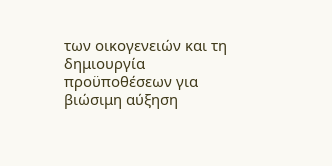των οικογενειών και τη δημιουργία προϋποθέσεων για βιώσιμη αύξηση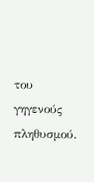του γηγενούς πληθυσμού.